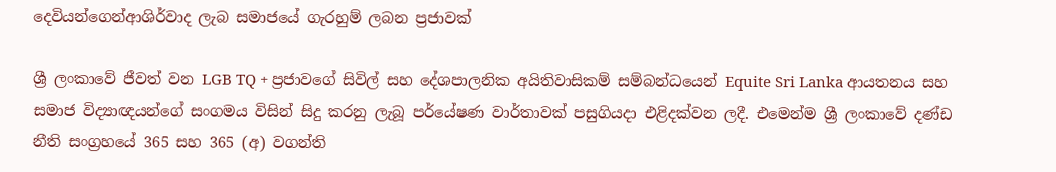දෙවියන්ගෙන්ආශිර්වාද ලැබ සමාජයේ ගැරහුම් ලබන ප්‍රජාවක්

ශ්‍රී ලංකාවේ ජීවත් වන LGB TQ + ප්‍රජාවගේ සිවිල් සහ දේශපාලනික අයිතිවාසිකම් සම්බන්ධයෙන් Equite Sri Lanka ආයතනය සහ සමාජ විද්‍යාඥයන්ගේ සංගමය විසින් සිදු කරනු ලැබූ පර්යේෂණ වාර්තාවක් පසුගියදා එළිදක්වන ලදී. එමෙන්ම ශ්‍රී ලංකාවේ දණ්ඩ නීති සංග්‍රහයේ 365 සහ 365 (අ) වගන්ති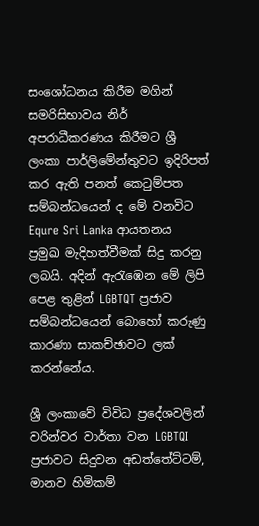සංශෝධනය කිරීම මගින් සමරිසිභාවය නිර් අපරාධීකරණය කිරීමට ශ්‍රී ලංකා පාර්ලිමේන්තුවට ඉදිරිපත් කර ඇති පනත් කෙටුම්පත සම්බන්ධයෙන් ද මේ වනවිට Equre Sri Lanka ආයතනය ප්‍රමුඛ මැදිහත්වීමක් සිදු කරනු ලබයි. අදින් ඇරැඹෙන මේ ලිපි පෙළ තුළින් LGBTQT ප්‍රජාව සම්බන්ධයෙන් බොහෝ කරුණු කාරණා සාකච්ඡාවට ලක් කරන්නේය.

ශ්‍රී ලංකාවේ විවිධ ප්‍රදේශවලින් වරින්වර වාර්තා වන LGBTQI ප්‍රජාවට සිදුවන අඩත්තේට්ටම්, මානව හිමිකම්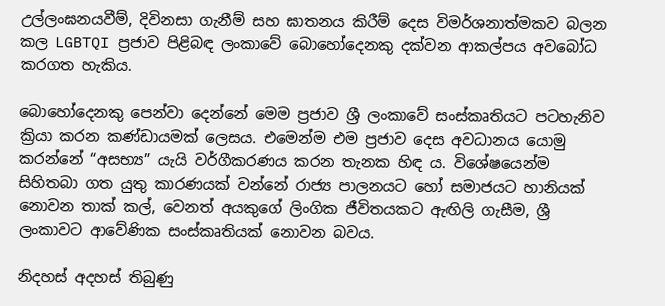උල්ලංඝනයවීම්, දිවිනසා ගැනීම් සහ ඝාතනය කිරීම් දෙස විමර්ශනාත්මකව බලන කල LGBTQI ප්‍රජාව පිළිබඳ ලංකාවේ බොහෝදෙනකු දක්වන ආකල්පය අවබෝධ කරගත හැකිය.

බොහෝදෙනකු පෙන්වා දෙන්නේ මෙම ප්‍රජාව ශ්‍රී ලංකාවේ සංස්කෘතියට පටහැනිව ක්‍රියා කරන කණ්ඩායමක් ලෙසය. එමෙන්ම එම ප්‍රජාව දෙස අවධානය යොමු කරන්නේ “අසභ්‍ය” යැයි වර්ගීකරණය කරන තැනක හිඳ ය. විශේෂයෙන්ම සිහිතබා ගත යුතු කාරණයක් වන්නේ රාජ්‍ය පාලනයට හෝ සමාජයට හානියක් නොවන තාක් කල්, වෙනත් අයකුගේ ලිංගික ජීවිතයකට ඇඟිලි ගැසීම, ශ්‍රී ලංකාවට ආවේණික සංස්කෘතියක් නොවන බවය.

නිදහස් අදහස් තිබුණු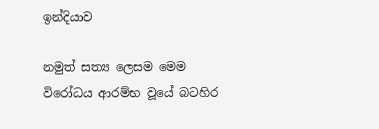ඉන්දියාව

නමුත් සත්‍ය ලෙසම මෙම විරෝධය ආරම්භ වූයේ බටහිර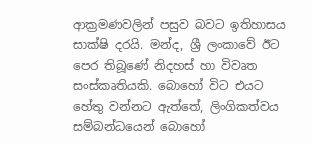ආක්‍රමණවලින් පසුව බවට ඉතිහාසය සාක්ෂි දරයි. මන්ද, ශ්‍රී ලංකාවේ ඊට පෙර තිබූණේ නිදහස් හා විවෘත සංස්කෘතියකි. බොහෝ විට එයට හේතු වන්නට ඇත්තේ, ලිංගිකත්වය සම්බන්ධයෙන් බොහෝ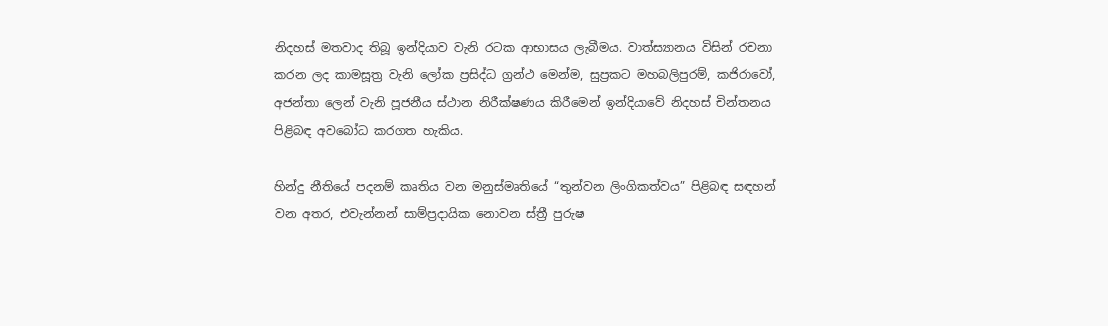නිදහස් මතවාද තිබූ ඉන්දියාව වැනි රටක ආභාසය ලැබීමය. වාත්ස්‍යානය විසින් රචනා කරන ලද කාමසූත්‍ර වැනි ලෝක ප්‍රසිද්ධ ග්‍රන්ථ මෙන්ම, සුප්‍රකට මහබලිපුරම්, කජිරාවෝ, අජන්තා ලෙන් වැනි පූජනීය ස්ථාන නිරීක්ෂණය කිරීමෙන් ඉන්දියාවේ නිදහස් චින්තනය පිළිබඳ අවබෝධ කරගත හැකිය.

හින්දු නීතියේ පදනම් කෘතිය වන මනුස්මෘතියේ “තුන්වන ලිංගිකත්වය” පිළිබඳ සඳහන් වන අතර, එවැන්නන් සාම්ප්‍රදායික නොවන ස්ත්‍රී පුරුෂ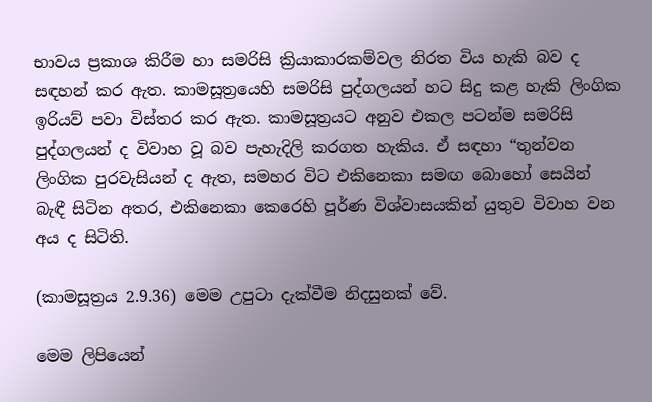භාවය ප්‍රකාශ කිරීම හා සමරිසි ක්‍රියාකාරකම්වල නිරත විය හැකි බව ද සඳහන් කර ඇත. කාමසූත්‍රයෙහි සමරිසි පුද්ගලයන් හට සිදු කළ හැකි ලිංගික ඉරියව් පවා විස්තර කර ඇත. කාමසූත්‍රයට අනුව එකල පටන්ම සමරිසි පුද්ගලයන් ද විවාහ වූ බව පැහැදිලි කරගත හැකිය. ඒ සඳහා “තුන්වන ලිංගික පුරවැසියන් ද ඇත, සමහර විට එකිනෙකා සමඟ බොහෝ සෙයින් බැඳී සිටින අතර, එකිනෙකා කෙරෙහි පූර්ණ විශ්වාසයකින් යුතුව විවාහ වන අය ද සිටිති.

(කාමසූත්‍රය 2.9.36) මෙම උපුටා දැක්වීම නිදසුනක් වේ.

මෙම ලිපියෙන්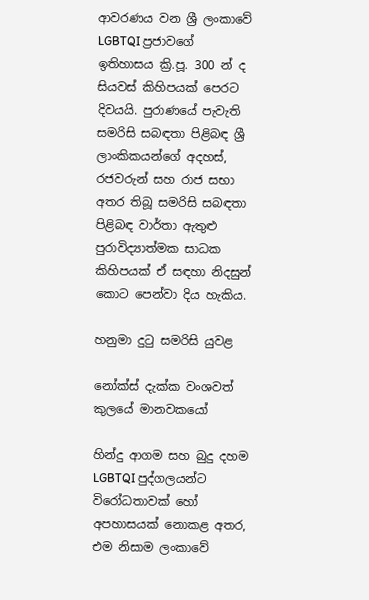ආවරණය වන ශ්‍රී ලංකාවේ LGBTQI ප්‍රජාවගේ ඉතිහාසය ක්‍රි.පූ. 300 න් ද සියවස් කිහිපයක් පෙරට දිවයයි. පුරාණයේ පැවැති සමරිසි සබඳතා පිළිබඳ ශ්‍රී ලාංකිකයන්ගේ අදහස්, රජවරුන් සහ රාජ සභා අතර තිබූ සමරිසි සබඳතා පිළිබඳ වාර්තා ඇතුළු පුරාවිද්‍යාත්මක සාධක කිහිපයක් ඒ සඳහා නිදසුන් කොට පෙන්වා දිය හැකිය.

හනුමා දුටු සමරිසි යුවළ

නෝක්ස් දැක්ක වංශවත් කුලයේ මානවකයෝ

හින්දු ආගම සහ බුදු දහම LGBTQI පුද්ගලයන්ට විරෝධතාවක් හෝ අපහාසයක් නොකළ අතර, එම නිසාම ලංකාවේ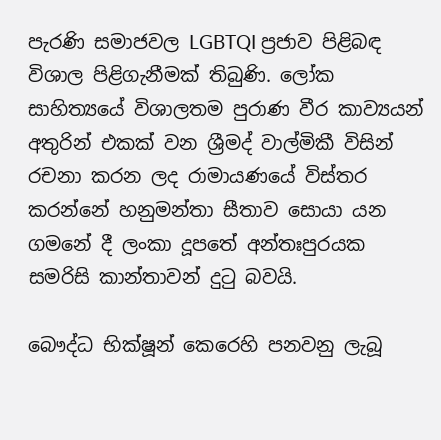පැරණි සමාජවල LGBTQI ප්‍රජාව පිළිබඳ විශාල පිළිගැනීමක් තිබුණි. ලෝක සාහිත්‍යයේ විශාලතම පුරාණ වීර කාව්‍යයන් අතුරින් එකක් වන ශ්‍රීමද් වාල්මිකී විසින් රචනා කරන ලද රාමායණයේ විස්තර කරන්නේ හනුමන්තා සීතාව සොයා යන ගමනේ දී ලංකා දූපතේ අන්තඃපුරයක සමරිසි කාන්තාවන් දුටු බවයි.

බෞද්ධ භික්ෂූන් කෙරෙහි පනවනු ලැබූ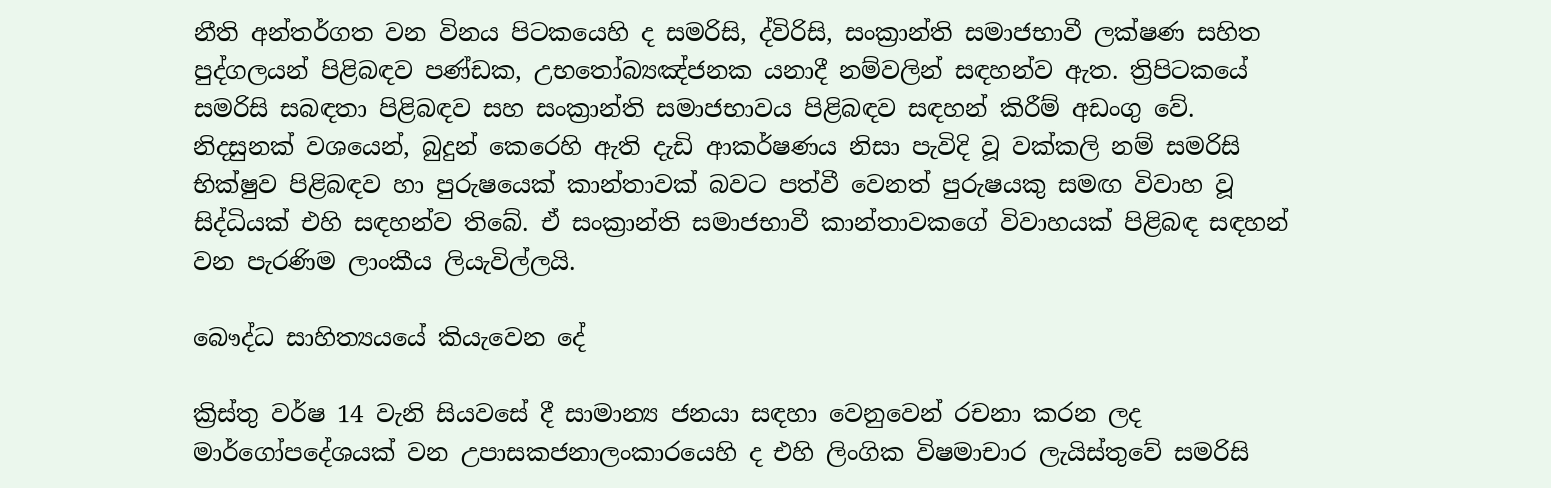නීති අන්තර්ගත වන විනය පිටකයෙහි ද සමරිසි, ද්විරිසි, සංක්‍රාන්ති සමාජභාවී ලක්ෂණ සහිත පුද්ගලයන් පිළිබඳව පණ්ඩක, උභතෝබ්‍යඤ්ජනක යනාදී නම්වලින් සඳහන්ව ඇත. ත්‍රිපිටකයේ සමරිසි සබඳතා පිළිබඳව සහ සංක්‍රාන්ති සමාජභාවය පිළිබඳව සඳහන් කිරීම් අඩංගු වේ. නිදසුනක් වශයෙන්, බුදුන් කෙරෙහි ඇති දැඩි ආකර්ෂණය නිසා පැවිදි වූ වක්කලි නම් සමරිසි භික්ෂුව පිළිබඳව හා පුරුෂයෙක් කාන්තාවක් බවට පත්වී වෙනත් පුරුෂයකු සමඟ විවාහ වූ සිද්ධියක් එහි සඳහන්ව තිබේ. ඒ සංක්‍රාන්ති සමාජභාවී කාන්තාවකගේ විවාහයක් පිළිබඳ සඳහන් වන පැරණිම ලාංකීය ලියැවිල්ලයි.

බෞද්ධ සාහිත්‍යයයේ කියැවෙන දේ

ක්‍රිස්තු වර්ෂ 14 වැනි සියවසේ දී සාමාන්‍ය ජනයා සඳහා වෙනුවෙන් රචනා කරන ලද මාර්ගෝපදේශයක් වන උපාසකජනාලංකාරයෙහි ද එහි ලිංගික විෂමාචාර ලැයිස්තුවේ සමරිසි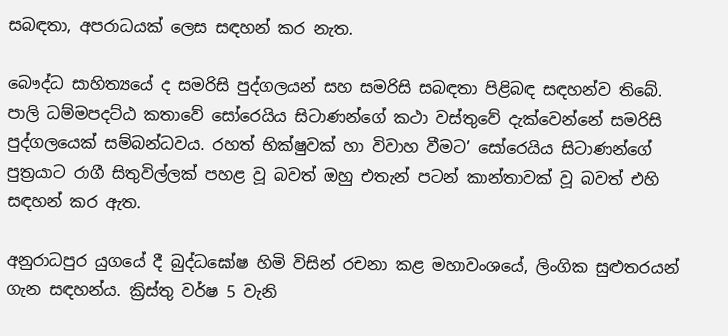සබඳතා, අපරාධයක් ලෙස සඳහන් කර නැත.

බෞද්ධ සාහිත්‍යයේ ද සමරිසි පුද්ගලයන් සහ සමරිසි සබඳතා පිළිබඳ සඳහන්ව තිබේ. පාලි ධම්මපදට්ඨ කතාවේ සෝරෙයිය සිටාණන්ගේ කථා වස්තුවේ දැක්වෙන්නේ සමරිසි පුද්ගලයෙක් සම්බන්ධවය. රහත් භික්ෂුවක් හා විවාහ වීමට’ සෝරෙයිය සිටාණන්ගේ පුත්‍රයාට රාගී සිතුවිල්ලක් පහළ වූ බවත් ඔහු එතැන් පටන් කාන්තාවක් වූ බවත් එහි සඳහන් කර ඇත.

අනුරාධපුර යුගයේ දී බුද්ධඝෝෂ හිමි විසින් රචනා කළ මහාවංශයේ, ලිංගික සුළුතරයන් ගැන සඳහන්ය. ක්‍රිස්තු වර්ෂ 5 වැනි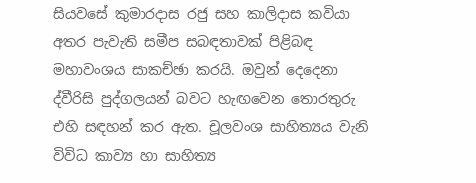සියවසේ කුමාරදාස රජු සහ කාලිදාස කවියා අතර පැවැති සමීප සබඳතාවක් පිළිබඳ මහාවංශය සාකච්ඡා කරයි. ඔවුන් දෙදෙනා ද්වීරිසි පුද්ගලයන් බවට හැඟවෙන තොරතුරු එහි සඳහන් කර ඇත. චූලවංශ සාහිත්‍යය වැනි විවිධ කාව්‍ය හා සාහිත්‍ය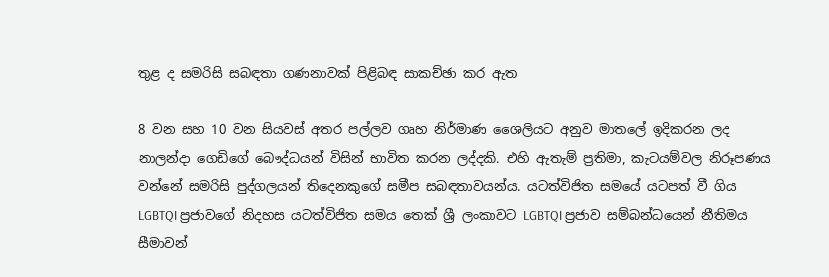තුළ ද සමරිසි සබඳතා ගණනාවක් පිළිබඳ සාකච්ඡා කර ඇත

8 වන සහ 10 වන සියවස් අතර පල්ලව ගෘහ නිර්මාණ ශෛලියට අනුව මාතලේ ඉදිකරන ලද නාලන්දා ගෙඩිගේ බෞද්ධයන් විසින් භාවිත කරන ලද්දකි. එහි ඇතැම් ප්‍රතිමා, කැටයම්වල නිරූපණය වන්නේ සමරිසි පුද්ගලයන් තිදෙනකුගේ සමීප සබඳතාවයන්ය. යටත්විජිත සමයේ යටපත් වී ගිය LGBTQI ප්‍රජාවගේ නිදහස යටත්විජිත සමය තෙක් ශ්‍රී ලංකාවට LGBTQI ප්‍රජාව සම්බන්ධයෙන් නීතිමය සීමාවන්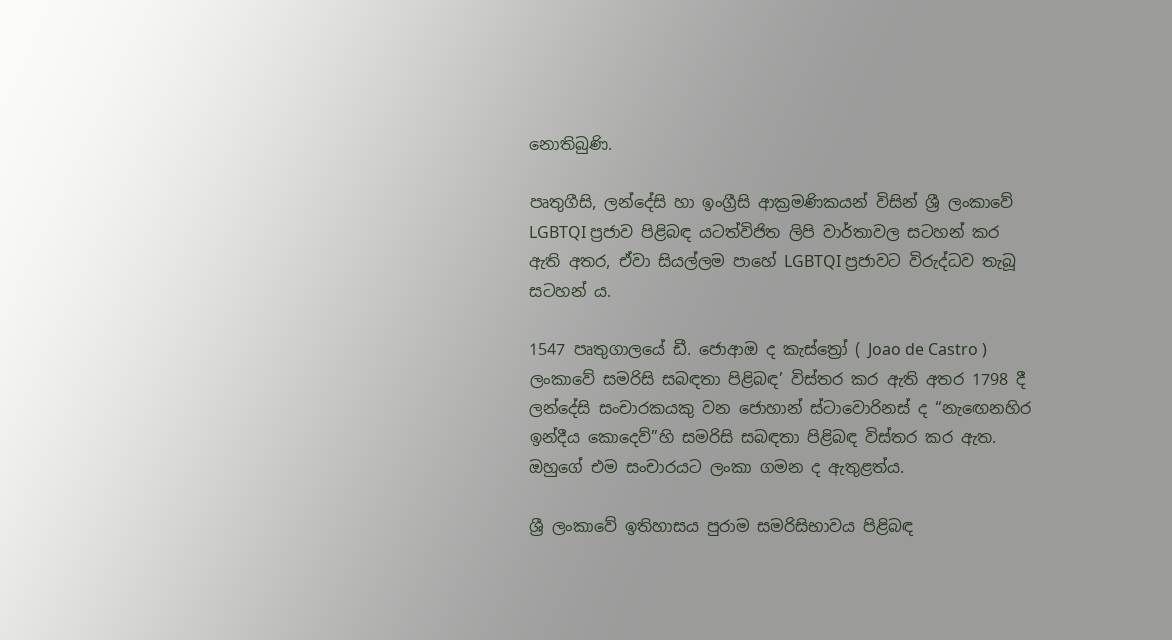නොතිබුණි.

පෘතුගීසි, ලන්දේසි හා ඉංග්‍රීසි ආක්‍රමණිකයන් විසින් ශ්‍රී ලංකාවේ LGBTQI ප්‍රජාව පිළිබඳ යටත්විජිත ලිපි වාර්තාවල සටහන් කර ඇති අතර, ඒවා සියල්ලම පාහේ LGBTQI ප්‍රජාවට විරුද්ධව තැබූ සටහන් ය.

1547 පෘතුගාලයේ ඩී. ජොආඔ ද කැස්ත්‍රෝ ( Joao de Castro ) ලංකාවේ සමරිසි සබඳතා පිළිබඳ’ විස්තර කර ඇති අතර 1798 දී ලන්දේසි සංචාරකයකු වන ජොහාන් ස්ටාවොරිනස් ද “නැඟෙනහිර ඉන්දීය කොදෙව්”හි සමරිසි සබඳතා පිළිබඳ විස්තර කර ඇත. ඔහුගේ එම සංචාරයට ලංකා ගමන ද ඇතුළත්ය.

ශ්‍රී ලංකාවේ ඉතිහාසය පුරාම සමරිසිභාවය පිළිබඳ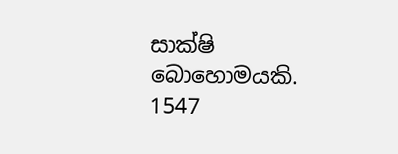සාක්ෂි බොහොමයකි. 1547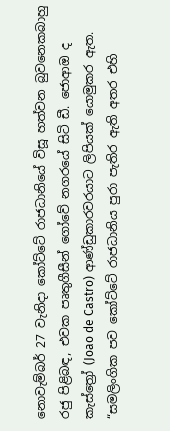නොවැම්බර් 27 වැනිදා කෝට්ටේ රාජධානියේ විසූ හත්වන බුවනෙකබාහු රජු පිළිබඳ, එවක පෘතුගීසීන් ගෝවේ නගරයේ සිටි ඩී. ජොආඔ ද කැස්ත්‍රෝ (Joao de Castro) ආණ්ඩුකාරවරයාට ලිපියක් යොමුකර ඇත. “සමලිංගික පව කෝට්ටේ රාජධානිය පුරා පැතිර ඇති අතර එහි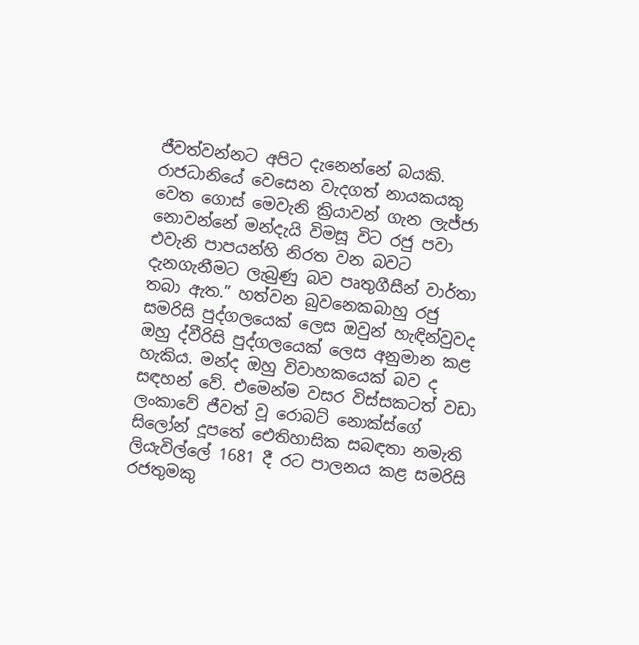ජීවත්වන්නට අපිට දැනෙන්නේ බයකි. රාජධානියේ වෙසෙන වැදගත් නායකයකු වෙත ගොස් මෙවැනි ක්‍රියාවන් ගැන ලැජ්ජා නොවන්නේ මන්දැයි විමසූ විට රජු පවා එවැනි පාපයන්හි නිරත වන බවට දැනගැනීමට ලැබුණු බව පෘතුගීසීන් වාර්තා තබා ඇත.” හත්වන බුවනෙකබාහු රජු සමරිසි පුද්ගලයෙක් ලෙස ඔවුන් හැඳින්වුවද ඔහු ද්වීරිසි පුද්ගලයෙක් ලෙස අනුමාන කළ හැකිය. මන්ද ඔහු විවාහකයෙක් බව ද සඳහන් වේ. එමෙන්ම වසර විස්සකටත් වඩා ලංකාවේ ජීවත් වූ රොබට් නොක්ස්ගේ සිලෝන් දූපතේ ඓතිහාසික සබඳතා නමැති ලියැවිල්ලේ 1681 දී රට පාලනය කළ සමරිසි රජතුමකු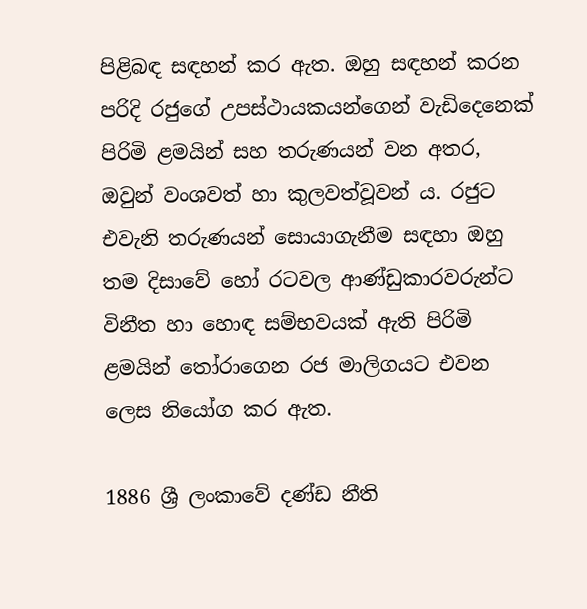පිළිබඳ සඳහන් කර ඇත. ඔහු සඳහන් කරන පරිදි රජුගේ උපස්ථායකයන්ගෙන් වැඩිදෙනෙක් පිරිමි ළමයින් සහ තරුණයන් වන අතර, ඔවුන් වංශවත් හා කුලවත්වූවන් ය. රජුට එවැනි තරුණයන් සොයාගැනීම සඳහා ඔහු තම දිසාවේ හෝ රටවල ආණ්ඩුකාරවරුන්ට විනීත හා හොඳ සම්භවයක් ඇති පිරිමි ළමයින් තෝරාගෙන රජ මාලිගයට එවන ලෙස නියෝග කර ඇත.

1886 ශ්‍රී ලංකාවේ දණ්ඩ නීති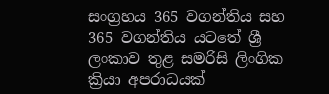සංග්‍රහය 365 වගන්තිය සහ 365 වගන්තිය යටතේ ශ්‍රී ලංකාව තුළ සමරිසි ලිංගික ක්‍රියා අපරාධයක්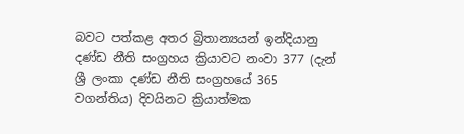බවට පත්කළ අතර බ්‍රිතාන්‍යයන් ඉන්දියානු දණ්ඩ නීති සංග්‍රහය ක්‍රියාවට නංවා 377 (දැන් ශ්‍රී ලංකා දණ්ඩ නීති සංග්‍රහයේ 365 වගන්තිය) දිවයිනට ක්‍රියාත්මක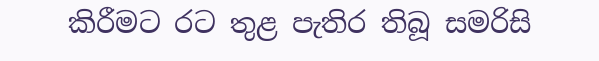කිරීමට රට තුළ පැතිර තිබූ සමරිසි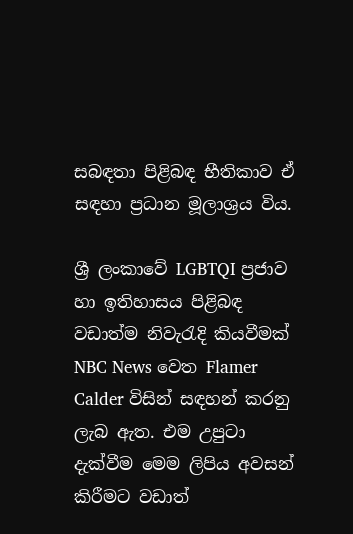සබඳතා පිළිබඳ භීතිකාව ඒ සඳහා ප්‍රධාන මූලාශ්‍රය විය.

ශ්‍රී ලංකාවේ LGBTQI ප්‍රජාව හා ඉතිහාසය පිළිබඳ වඩාත්ම නිවැරැදි කියවීමක් NBC News වෙත Flamer Calder විසින් සඳහන් කරනු ලැබ ඇත. එම උපුටා දැක්වීම මෙම ලිපිය අවසන් කිරීමට වඩාත්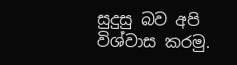සුදුසු බව අපි විශ්වාස කරමු.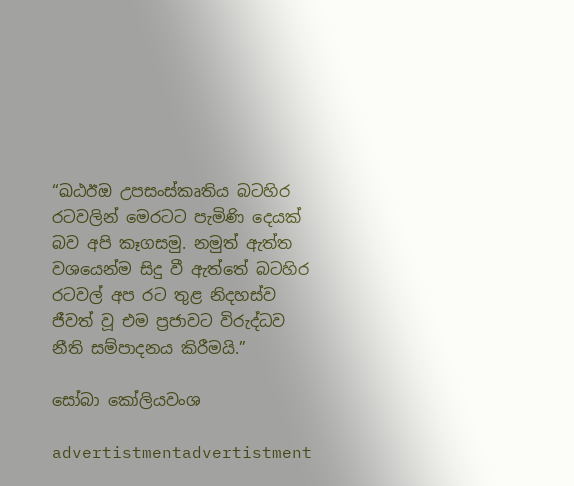“ඛඨඊඔ උපසංස්කෘතිය බටහිර රටවලින් මෙරටට පැමිණි දෙයක් බව අපි කෑගසමු. නමුත් ඇත්ත වශයෙන්ම සිදු වී ඇත්තේ බටහිර රටවල් අප රට තුළ නිදහස්ව ජීවත් වූ එම ප්‍රජාවට විරුද්ධව නීති සම්පාදනය කිරීමයි.”

සෝබා කෝලියවංශ

advertistmentadvertistment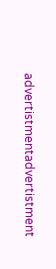advertistmentadvertistment